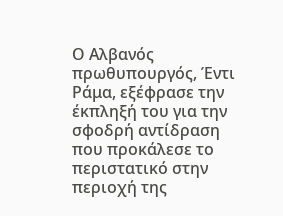Ο Αλβανός πρωθυπουργός, Έντι Ράμα, εξέφρασε την έκπληξή του για την σφοδρή αντίδραση που προκάλεσε το περιστατικό στην περιοχή της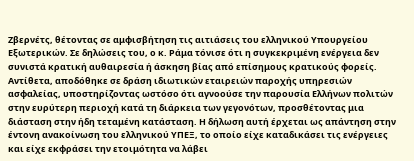Ζβερνέτς, θέτοντας σε αμφισβήτηση τις αιτιάσεις του ελληνικού Υπουργείου Εξωτερικών. Σε δηλώσεις του, ο κ. Ράμα τόνισε ότι η συγκεκριμένη ενέργεια δεν συνιστά κρατική αυθαιρεσία ή άσκηση βίας από επίσημους κρατικούς φορείς. Αντίθετα, αποδόθηκε σε δράση ιδιωτικών εταιρειών παροχής υπηρεσιών ασφαλείας, υποστηρίζοντας ωστόσο ότι αγνοούσε την παρουσία Ελλήνων πολιτών στην ευρύτερη περιοχή κατά τη διάρκεια των γεγονότων, προσθέτοντας μια διάσταση στην ήδη τεταμένη κατάσταση. Η δήλωση αυτή έρχεται ως απάντηση στην έντονη ανακοίνωση του ελληνικού ΥΠΕΞ, το οποίο είχε καταδικάσει τις ενέργειες και είχε εκφράσει την ετοιμότητα να λάβει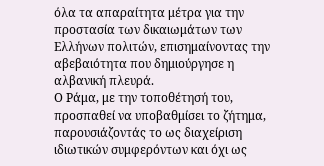όλα τα απαραίτητα μέτρα για την προστασία των δικαιωμάτων των Ελλήνων πολιτών, επισημαίνοντας την αβεβαιότητα που δημιούργησε η αλβανική πλευρά.
Ο Ράμα, με την τοποθέτησή του, προσπαθεί να υποβαθμίσει το ζήτημα, παρουσιάζοντάς το ως διαχείριση ιδιωτικών συμφερόντων και όχι ως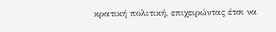κρατική πολιτική, επιχειρώντας έτσι να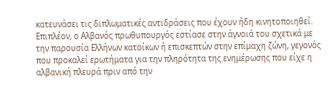κατευνάσει τις διπλωματικές αντιδράσεις που έχουν ήδη κινητοποιηθεί. Επιπλέον, ο Αλβανός πρωθυπουργός εστίασε στην άγνοιά του σχετικά με την παρουσία Ελλήνων κατοίκων ή επισκεπτών στην επίμαχη ζώνη, γεγονός που προκαλεί ερωτήματα για την πληρότητα της ενημέρωσης που είχε η αλβανική πλευρά πριν από την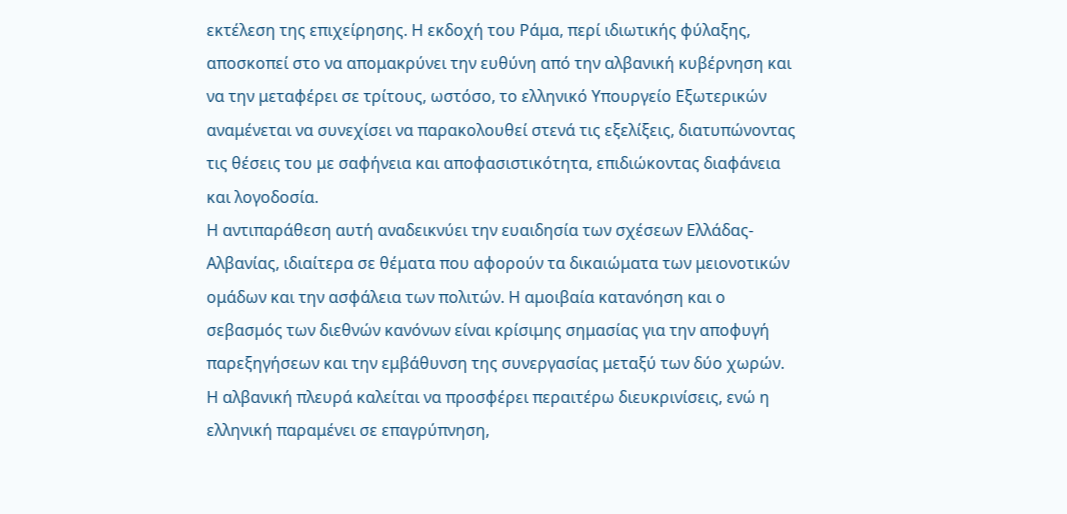εκτέλεση της επιχείρησης. Η εκδοχή του Ράμα, περί ιδιωτικής φύλαξης, αποσκοπεί στο να απομακρύνει την ευθύνη από την αλβανική κυβέρνηση και να την μεταφέρει σε τρίτους, ωστόσο, το ελληνικό Υπουργείο Εξωτερικών αναμένεται να συνεχίσει να παρακολουθεί στενά τις εξελίξεις, διατυπώνοντας τις θέσεις του με σαφήνεια και αποφασιστικότητα, επιδιώκοντας διαφάνεια και λογοδοσία.
Η αντιπαράθεση αυτή αναδεικνύει την ευαιδησία των σχέσεων Ελλάδας-Αλβανίας, ιδιαίτερα σε θέματα που αφορούν τα δικαιώματα των μειονοτικών ομάδων και την ασφάλεια των πολιτών. Η αμοιβαία κατανόηση και ο σεβασμός των διεθνών κανόνων είναι κρίσιμης σημασίας για την αποφυγή παρεξηγήσεων και την εμβάθυνση της συνεργασίας μεταξύ των δύο χωρών. Η αλβανική πλευρά καλείται να προσφέρει περαιτέρω διευκρινίσεις, ενώ η ελληνική παραμένει σε επαγρύπνηση,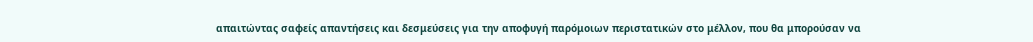απαιτώντας σαφείς απαντήσεις και δεσμεύσεις για την αποφυγή παρόμοιων περιστατικών στο μέλλον, που θα μπορούσαν να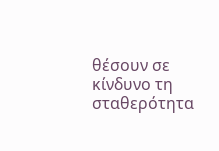θέσουν σε κίνδυνο τη σταθερότητα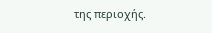της περιοχής.